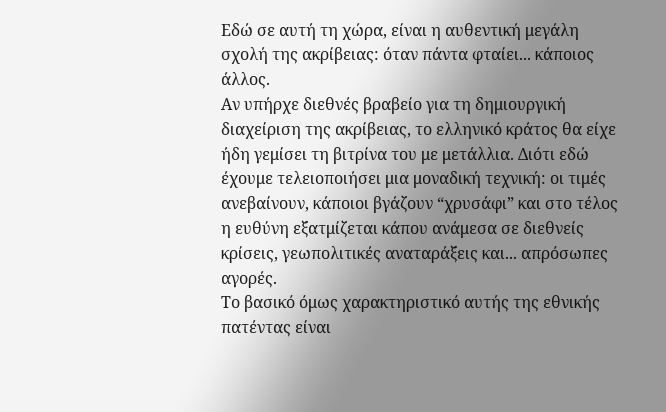Εδώ σε αυτή τη χώρα, είναι η αυθεντική μεγάλη σχολή της ακρίβειας: όταν πάντα φταίει... κάποιος άλλος.
Αν υπήρχε διεθνές βραβείο για τη δημιουργική διαχείριση της ακρίβειας, το ελληνικό κράτος θα είχε ήδη γεμίσει τη βιτρίνα του με μετάλλια. Διότι εδώ έχουμε τελειοποιήσει μια μοναδική τεχνική: οι τιμές ανεβαίνουν, κάποιοι βγάζουν “χρυσάφι” και στο τέλος η ευθύνη εξατμίζεται κάπου ανάμεσα σε διεθνείς κρίσεις, γεωπολιτικές αναταράξεις και... απρόσωπες αγορές.
Το βασικό όμως χαρακτηριστικό αυτής της εθνικής πατέντας είναι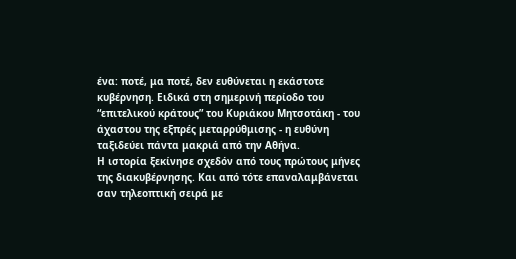ένα: ποτέ, μα ποτέ, δεν ευθύνεται η εκάστοτε κυβέρνηση. Ειδικά στη σημερινή περίοδο του “επιτελικού κράτους” του Κυριάκου Μητσοτάκη - του άχαστου της εξπρές μεταρρύθμισης - η ευθύνη ταξιδεύει πάντα μακριά από την Αθήνα.
Η ιστορία ξεκίνησε σχεδόν από τους πρώτους μήνες της διακυβέρνησης. Και από τότε επαναλαμβάνεται σαν τηλεοπτική σειρά με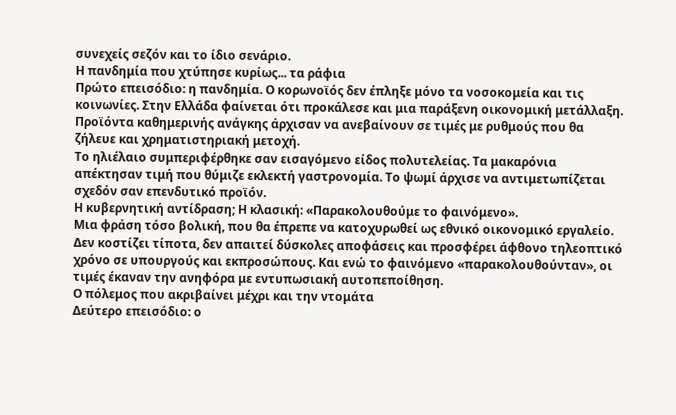συνεχείς σεζόν και το ίδιο σενάριο.
Η πανδημία που χτύπησε κυρίως... τα ράφια
Πρώτο επεισόδιο: η πανδημία. Ο κορωνοϊός δεν έπληξε μόνο τα νοσοκομεία και τις κοινωνίες. Στην Ελλάδα φαίνεται ότι προκάλεσε και μια παράξενη οικονομική μετάλλαξη. Προϊόντα καθημερινής ανάγκης άρχισαν να ανεβαίνουν σε τιμές με ρυθμούς που θα ζήλευε και χρηματιστηριακή μετοχή.
Το ηλιέλαιο συμπεριφέρθηκε σαν εισαγόμενο είδος πολυτελείας. Τα μακαρόνια απέκτησαν τιμή που θύμιζε εκλεκτή γαστρονομία. Το ψωμί άρχισε να αντιμετωπίζεται σχεδόν σαν επενδυτικό προϊόν.
Η κυβερνητική αντίδραση; Η κλασική: «Παρακολουθούμε το φαινόμενο».
Μια φράση τόσο βολική, που θα έπρεπε να κατοχυρωθεί ως εθνικό οικονομικό εργαλείο. Δεν κοστίζει τίποτα, δεν απαιτεί δύσκολες αποφάσεις και προσφέρει άφθονο τηλεοπτικό χρόνο σε υπουργούς και εκπροσώπους. Και ενώ το φαινόμενο «παρακολουθούνταν», οι τιμές έκαναν την ανηφόρα με εντυπωσιακή αυτοπεποίθηση.
Ο πόλεμος που ακριβαίνει μέχρι και την ντομάτα
Δεύτερο επεισόδιο: ο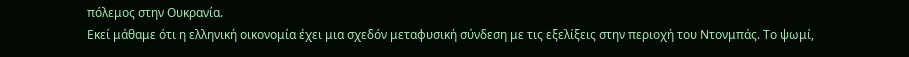πόλεμος στην Ουκρανία.
Εκεί μάθαμε ότι η ελληνική οικονομία έχει μια σχεδόν μεταφυσική σύνδεση με τις εξελίξεις στην περιοχή του Ντονμπάς. Το ψωμί,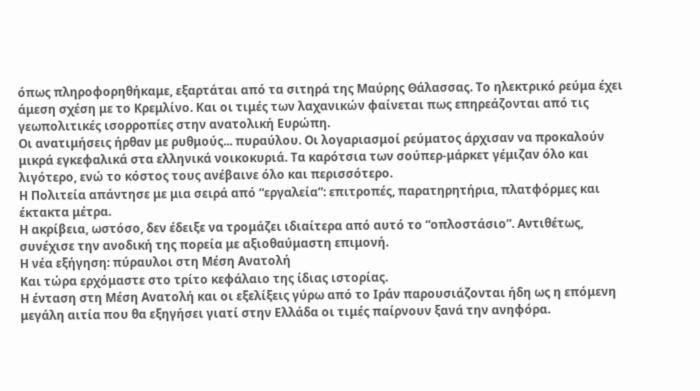όπως πληροφορηθήκαμε, εξαρτάται από τα σιτηρά της Μαύρης Θάλασσας. Το ηλεκτρικό ρεύμα έχει άμεση σχέση με το Κρεμλίνο. Και οι τιμές των λαχανικών φαίνεται πως επηρεάζονται από τις γεωπολιτικές ισορροπίες στην ανατολική Ευρώπη.
Οι ανατιμήσεις ήρθαν με ρυθμούς... πυραύλου. Οι λογαριασμοί ρεύματος άρχισαν να προκαλούν μικρά εγκεφαλικά στα ελληνικά νοικοκυριά. Τα καρότσια των σούπερ-μάρκετ γέμιζαν όλο και λιγότερο, ενώ το κόστος τους ανέβαινε όλο και περισσότερο.
Η Πολιτεία απάντησε με μια σειρά από “εργαλεία”: επιτροπές, παρατηρητήρια, πλατφόρμες και έκτακτα μέτρα.
Η ακρίβεια, ωστόσο, δεν έδειξε να τρομάζει ιδιαίτερα από αυτό το “οπλοστάσιο”. Αντιθέτως, συνέχισε την ανοδική της πορεία με αξιοθαύμαστη επιμονή.
Η νέα εξήγηση: πύραυλοι στη Μέση Ανατολή
Και τώρα ερχόμαστε στο τρίτο κεφάλαιο της ίδιας ιστορίας.
Η ένταση στη Μέση Ανατολή και οι εξελίξεις γύρω από το Ιράν παρουσιάζονται ήδη ως η επόμενη μεγάλη αιτία που θα εξηγήσει γιατί στην Ελλάδα οι τιμές παίρνουν ξανά την ανηφόρα.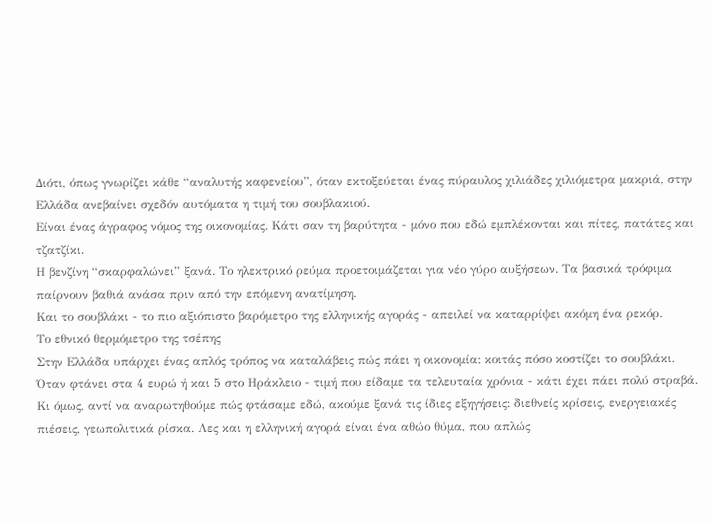Διότι, όπως γνωρίζει κάθε “αναλυτής καφενείου”, όταν εκτοξεύεται ένας πύραυλος χιλιάδες χιλιόμετρα μακριά, στην Ελλάδα ανεβαίνει σχεδόν αυτόματα η τιμή του σουβλακιού.
Είναι ένας άγραφος νόμος της οικονομίας. Κάτι σαν τη βαρύτητα - μόνο που εδώ εμπλέκονται και πίτες, πατάτες και τζατζίκι.
Η βενζίνη “σκαρφαλώνει” ξανά. Το ηλεκτρικό ρεύμα προετοιμάζεται για νέο γύρο αυξήσεων. Τα βασικά τρόφιμα παίρνουν βαθιά ανάσα πριν από την επόμενη ανατίμηση.
Και το σουβλάκι - το πιο αξιόπιστο βαρόμετρο της ελληνικής αγοράς - απειλεί να καταρρίψει ακόμη ένα ρεκόρ.
Το εθνικό θερμόμετρο της τσέπης
Στην Ελλάδα υπάρχει ένας απλός τρόπος να καταλάβεις πώς πάει η οικονομία: κοιτάς πόσο κοστίζει το σουβλάκι.
Όταν φτάνει στα 4 ευρώ ή και 5 στο Ηράκλειο - τιμή που είδαμε τα τελευταία χρόνια - κάτι έχει πάει πολύ στραβά.
Κι όμως, αντί να αναρωτηθούμε πώς φτάσαμε εδώ, ακούμε ξανά τις ίδιες εξηγήσεις: διεθνείς κρίσεις, ενεργειακές πιέσεις, γεωπολιτικά ρίσκα. Λες και η ελληνική αγορά είναι ένα αθώο θύμα, που απλώς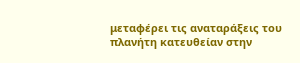μεταφέρει τις αναταράξεις του πλανήτη κατευθείαν στην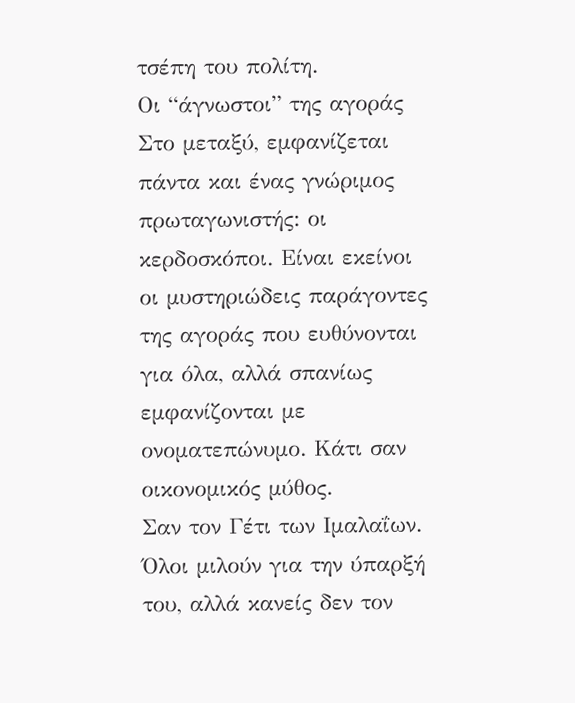τσέπη του πολίτη.
Οι “άγνωστοι” της αγοράς
Στο μεταξύ, εμφανίζεται πάντα και ένας γνώριμος πρωταγωνιστής: οι κερδοσκόποι. Είναι εκείνοι οι μυστηριώδεις παράγοντες της αγοράς που ευθύνονται για όλα, αλλά σπανίως εμφανίζονται με ονοματεπώνυμο. Κάτι σαν οικονομικός μύθος.
Σαν τον Γέτι των Ιμαλαΐων. Όλοι μιλούν για την ύπαρξή του, αλλά κανείς δεν τον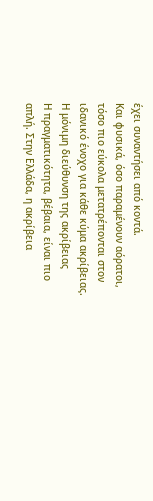έχει συναντήσει από κοντά.
Και φυσικά, όσο παραμένουν αόρατοι, τόσο πιο εύκολα μετατρέπονται στον ιδανικό ένοχο για κάθε κύμα ακρίβειας.
Η μόνιμη διεύθυνση της ακρίβειας
Η πραγματικότητα, βέβαια, είναι πιο απλή. Στην Ελλάδα, η ακρίβεια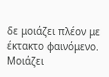δε μοιάζει πλέον με έκτακτο φαινόμενο. Μοιάζει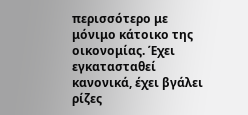περισσότερο με μόνιμο κάτοικο της οικονομίας. Έχει εγκατασταθεί κανονικά, έχει βγάλει ρίζες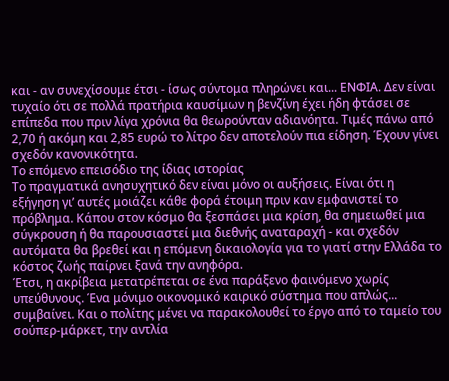και - αν συνεχίσουμε έτσι - ίσως σύντομα πληρώνει και... ΕΝΦΙΑ. Δεν είναι τυχαίο ότι σε πολλά πρατήρια καυσίμων η βενζίνη έχει ήδη φτάσει σε επίπεδα που πριν λίγα χρόνια θα θεωρούνταν αδιανόητα. Τιμές πάνω από 2,70 ή ακόμη και 2,85 ευρώ το λίτρο δεν αποτελούν πια είδηση. Έχουν γίνει σχεδόν κανονικότητα.
Το επόμενο επεισόδιο της ίδιας ιστορίας
Το πραγματικά ανησυχητικό δεν είναι μόνο οι αυξήσεις. Είναι ότι η εξήγηση γι’ αυτές μοιάζει κάθε φορά έτοιμη πριν καν εμφανιστεί το πρόβλημα. Κάπου στον κόσμο θα ξεσπάσει μια κρίση, θα σημειωθεί μια σύγκρουση ή θα παρουσιαστεί μια διεθνής αναταραχή - και σχεδόν αυτόματα θα βρεθεί και η επόμενη δικαιολογία για το γιατί στην Ελλάδα το κόστος ζωής παίρνει ξανά την ανηφόρα.
Έτσι, η ακρίβεια μετατρέπεται σε ένα παράξενο φαινόμενο χωρίς υπεύθυνους. Ένα μόνιμο οικονομικό καιρικό σύστημα που απλώς... συμβαίνει. Και ο πολίτης μένει να παρακολουθεί το έργο από το ταμείο του σούπερ-μάρκετ, την αντλία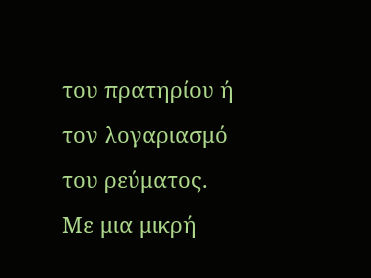του πρατηρίου ή τον λογαριασμό του ρεύματος.
Με μια μικρή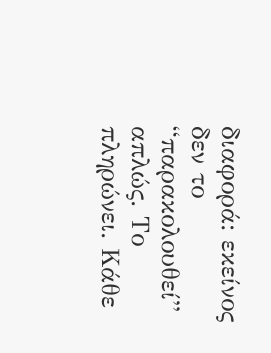διαφορά: εκείνος δεν το “παρακολουθεί” απλώς. Το πληρώνει. Κάθε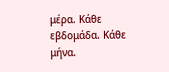μέρα. Κάθε εβδομάδα. Κάθε μήνα.